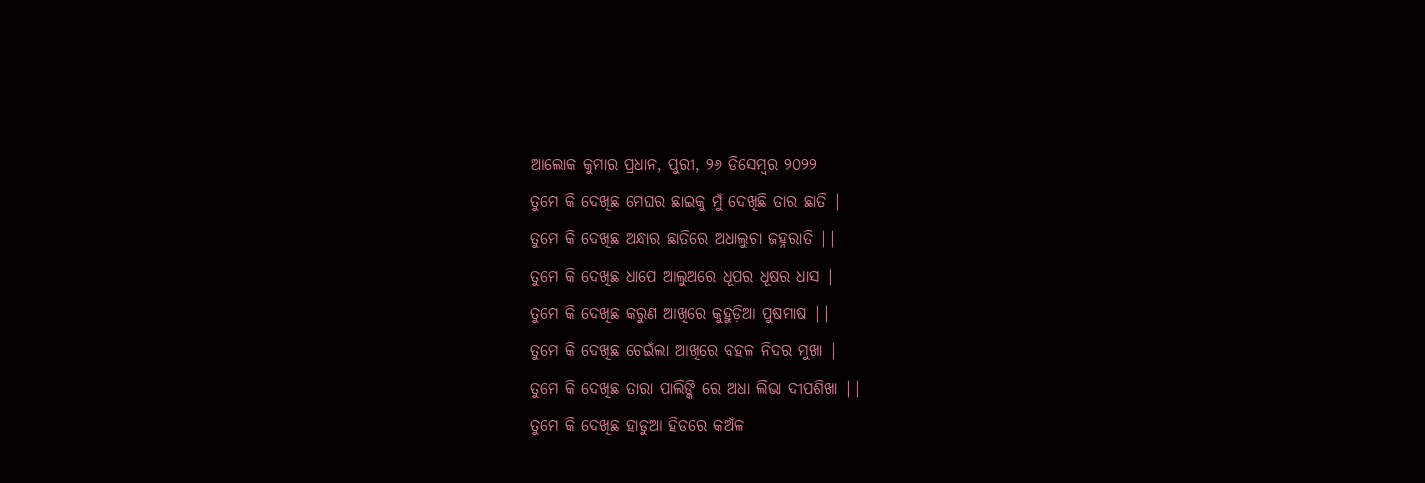ଆଲୋକ କୁମାର ପ୍ରଧାନ, ପୁରୀ, ୨୬ ଡିସେମ୍ବର ୨୦୨୨
ତୁମେ କି ଦେଖିଛ ମେଘର ଛାଇକୁ ମୁଁ ଦେଖିଛି ତାର ଛାତି |
ତୁମେ କି ଦେଖିଛ ଅନ୍ଧାର ଛାତିରେ ଅଧାଲୁଚା ଜହ୍ନରାତି ||
ତୁମେ କି ଦେଖିଛ ଧାପେ ଆଲୁଅରେ ଧୂପର ଧୂଷର ଧାସ |
ତୁମେ କି ଦେଖିଛ କରୁଣ ଆଖିରେ କୁହୁଡ଼ିଆ ପୁଷମାଷ ||
ତୁମେ କି ଦେଖିଛ ଚେଇଁଲା ଆଖିରେ ବହଳ ନିଦର ମୁଖା |
ତୁମେ କି ଦେଖିଛ ତାରା ପାଲିଙ୍କି ରେ ଅଧା ଲିଭା ଦୀପଶିଖା ||
ତୁମେ କି ଦେଖିଛ ହାଡୁଆ ହିଡରେ କଅଁଳ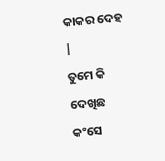କାକର ଦେହ |
ତୁମେ କି ଦେଖିଛ କଂସେ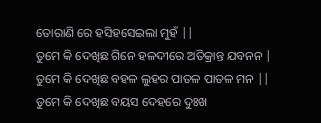ତୋରାଣି ରେ ହସିହସେଇଲା ମୁହଁ ||
ତୁମେ କି ଦେଖିଛ ଗିନେ ହଳଦୀରେ ଅତିକ୍ରାନ୍ତ ଯବନନ |
ତୁମେ କି ଦେଖିଛ ବହଳ ଲୁହର ପାତଳ ପାତଳ ମନ ||
ତୁମେ କି ଦେଖିଛ ବୟସ ଦେହରେ ଦୁଃଖ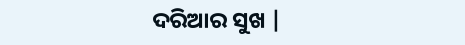ଦରିଆର ସୁଖ |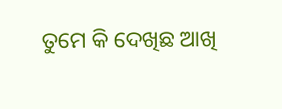ତୁମେ କି ଦେଖିଛ ଆଖି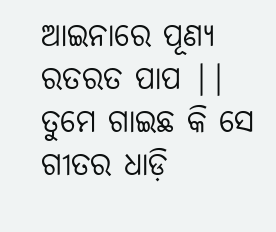ଆଇନାରେ ପୂଣ୍ଯ ରତରତ ପାପ ||
ତୁମେ ଗାଇଛ କି ସେ ଗୀତର ଧାଡ଼ି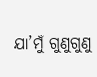ଯା’ମୁଁ ଗୁଣୁଗୁଣୁ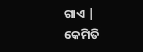ଗାଏ |
କେମିତି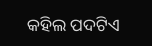କହିଲ ପଦଟିଏ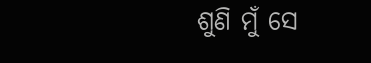ଶୁଣି ମୁଁ ସେ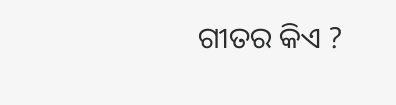ଗୀତର କିଏ ?